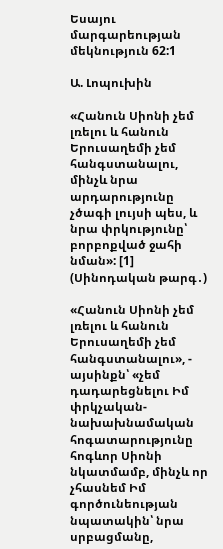Եսայու մարգարեության մեկնություն 62:1

Ա. Լոպուխին

«Հանուն Սիոնի չեմ լռելու և հանուն Երուսաղեմի չեմ հանգստանալու, մինչև նրա արդարությունը չծագի լույսի պես, և նրա փրկությունը՝ բորբոքված ջահի նման»: [1] (Սինոդական թարգ․)

«Հանուն Սիոնի չեմ լռելու և հանուն Երուսաղեմի չեմ հանգստանալու», - այսինքն՝ «չեմ դադարեցնելու Իմ փրկչական-նախախնամական հոգատարությունը հոգևոր Սիոնի նկատմամբ, մինչև որ չհասնեմ Իմ գործունեության նպատակին՝ նրա սրբացմանը,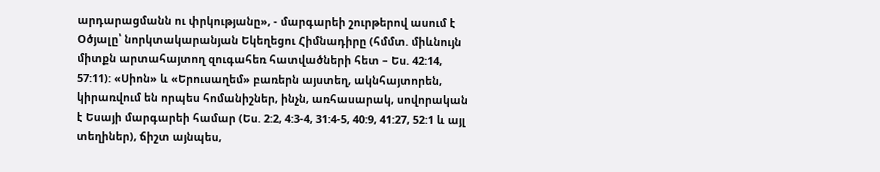արդարացմանն ու փրկությանը», - մարգարեի շուրթերով ասում է Օծյալը՝ նորկտակարանյան Եկեղեցու Հիմնադիրը (հմմտ. միևնույն միտքն արտահայտող զուգահեռ հատվածների հետ – Ես. 42:14, 57:11): «Սիոն» և «Երուսաղեմ» բառերն այստեղ, ակնհայտորեն, կիրառվում են որպես հոմանիշներ, ինչն, առհասարակ, սովորական է Եսայի մարգարեի համար (Ես. 2:2, 4:3-4, 31:4-5, 40:9, 41:27, 52:1 և այլ տեղիներ), ճիշտ այնպես,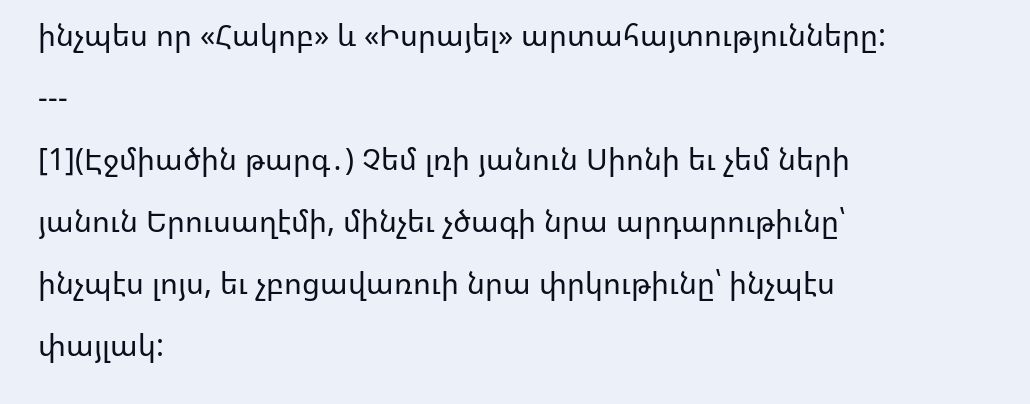ինչպես որ «Հակոբ» և «Իսրայել» արտահայտությունները:
---
[1](Էջմիածին թարգ․) Չեմ լռի յանուն Սիոնի եւ չեմ ների յանուն Երուսաղէմի, մինչեւ չծագի նրա արդարութիւնը՝ ինչպէս լոյս, եւ չբոցավառուի նրա փրկութիւնը՝ ինչպէս փայլակ: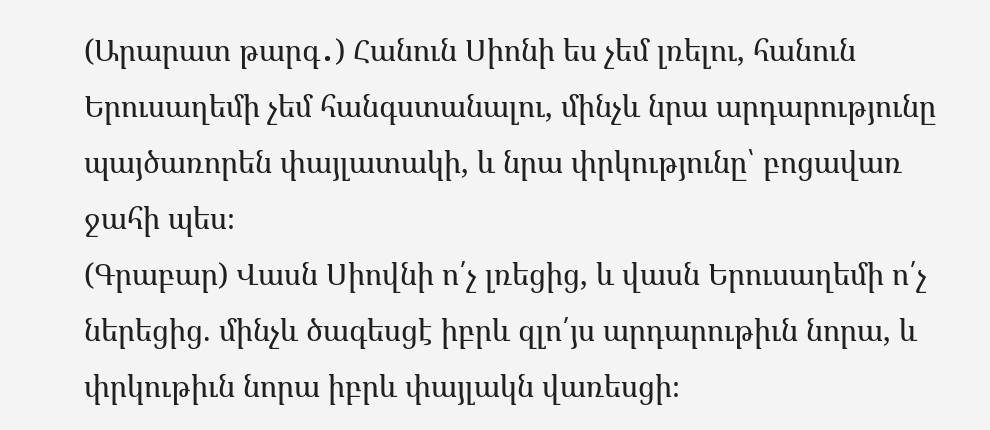(Արարատ թարգ․) Հանուն Սիոնի ես չեմ լռելու, հանուն Երուսաղեմի չեմ հանգստանալու, մինչև նրա արդարությունը պայծառորեն փայլատակի, և նրա փրկությունը՝ բոցավառ ջահի պես։
(Գրաբար) Վասն Սիովնի ո՛չ լռեցից, և վասն Երուսաղեմի ո՛չ ներեցից. մինչև ծագեսցէ իբրև զլո՛յս արդարութիւն նորա, և փրկութիւն նորա իբրև փայլակն վառեսցի։